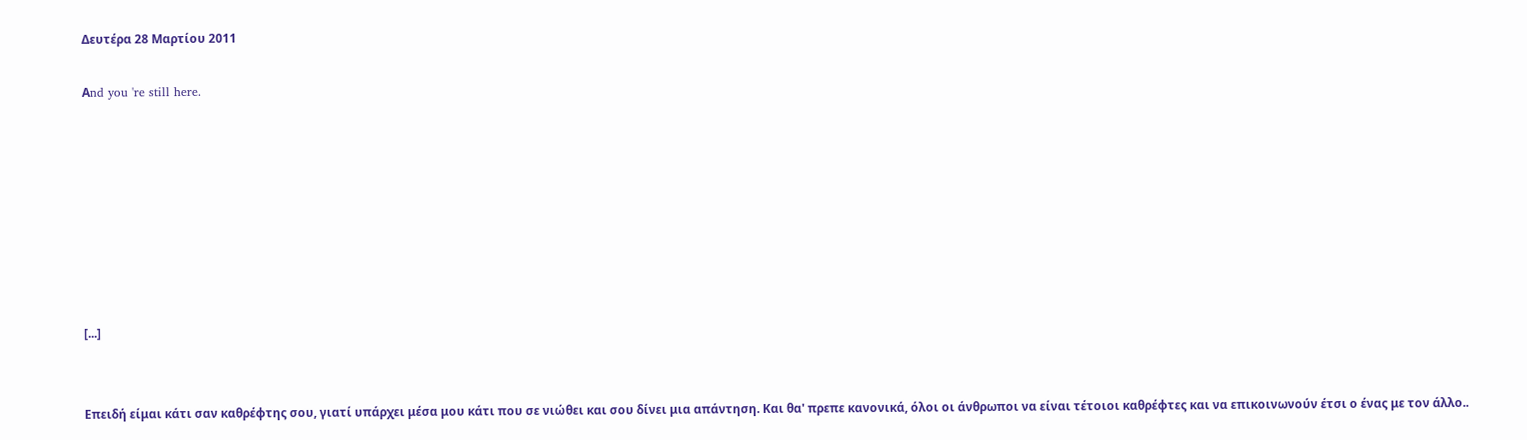Δευτέρα 28 Μαρτίου 2011

Αnd you 're still here.








[...]


Επειδή είμαι κάτι σαν καθρέφτης σου, γιατί υπάρχει μέσα μου κάτι που σε νιώθει και σου δίνει μια απάντηση. Και θα' πρεπε κανονικά, όλοι οι άνθρωποι να είναι τέτοιοι καθρέφτες και να επικοινωνούν έτσι ο ένας με τον άλλο..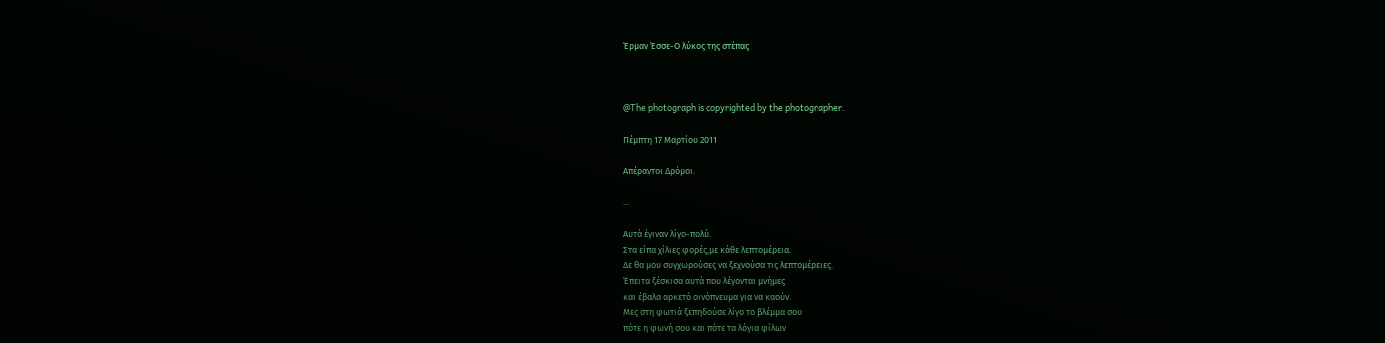Έρμαν Έσσε-Ο λύκος της στέπας



@The photograph is copyrighted by the photographer.

Πέμπτη 17 Μαρτίου 2011

Aπέραντοι Δρόμοι.

...

Αυτά έγιναν λίγο-πολύ.
Στα είπα χίλιες φορές,με κάθε λεπτομέρεια.
Δε θα μου συγχωρούσες να ξεχνούσα τις λεπτομέρειες.
Έπειτα ξέσκισα αυτά που λέγονται μνήμες
και έβαλα αρκετό οινόπνευμα για να καούν.
Μες στη φωτιά ξεπηδούσε λίγο το βλέμμα σου
πότε η φωνή σου και πότε τα λόγια φίλων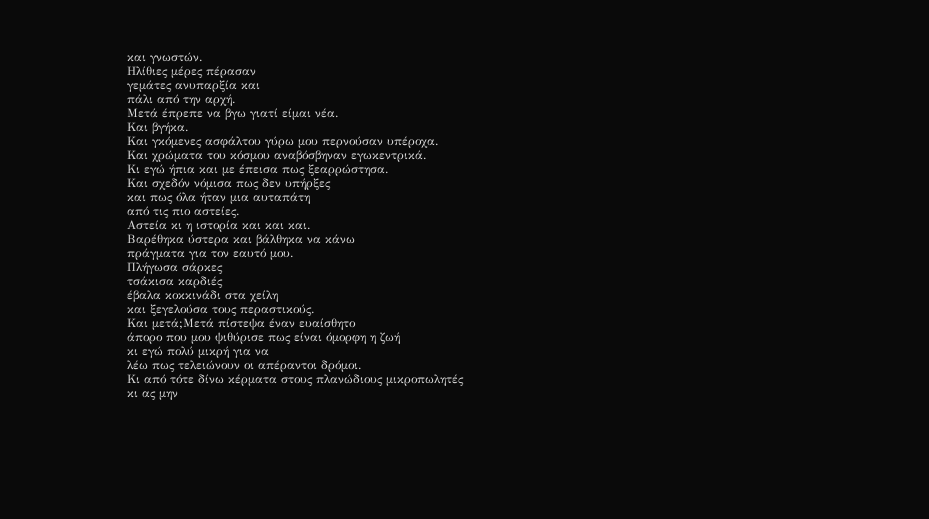και γνωστών.
Ηλίθιες μέρες πέρασαν
γεμάτες ανυπαρξία και
πάλι από την αρχή.
Μετά έπρεπε να βγω γιατί είμαι νέα.
Και βγήκα.
Και γκόμενες ασφάλτου γύρω μου περνούσαν υπέροχα.
Και χρώματα του κόσμου αναβόσβηναν εγωκεντρικά.
Κι εγώ ήπια και με έπεισα πως ξεαρρώστησα.
Και σχεδόν νόμισα πως δεν υπήρξες
και πως όλα ήταν μια αυταπάτη
από τις πιο αστείες.
Αστεία κι η ιστορία και και και.
Βαρέθηκα ύστερα και βάλθηκα να κάνω
πράγματα για τον εαυτό μου.
Πλήγωσα σάρκες
τσάκισα καρδιές
έβαλα κοκκινάδι στα χείλη
και ξεγελούσα τους περαστικούς.
Και μετά;Μετά πίστεψα έναν ευαίσθητο
άπορο που μου ψιθύρισε πως είναι όμορφη η ζωή
κι εγώ πολύ μικρή για να
λέω πως τελειώνουν οι απέραντοι δρόμοι.
Κι από τότε δίνω κέρματα στους πλανώδιους μικροπωλητές
κι ας μην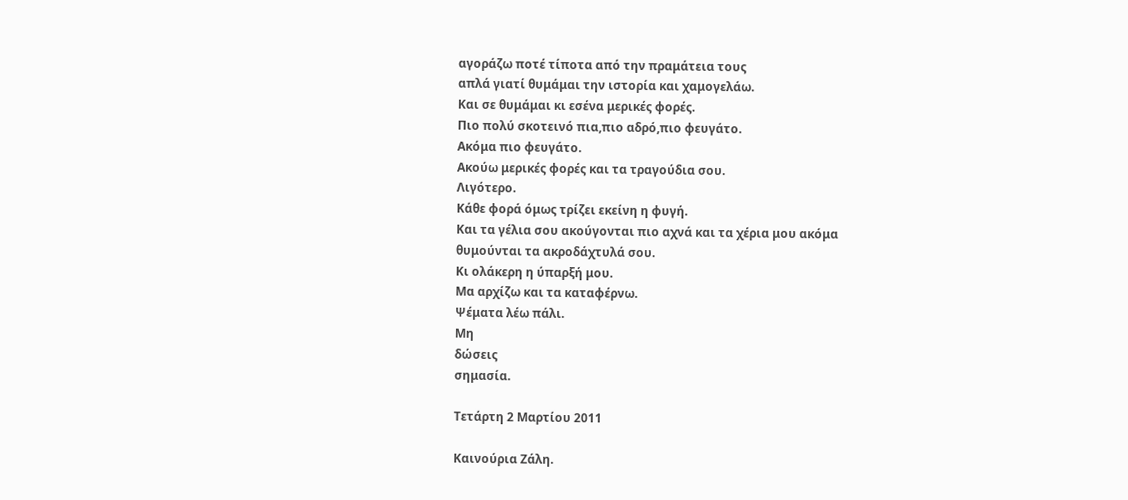αγοράζω ποτέ τίποτα από την πραμάτεια τους
απλά γιατί θυμάμαι την ιστορία και χαμογελάω.
Και σε θυμάμαι κι εσένα μερικές φορές.
Πιο πολύ σκοτεινό πια,πιο αδρό,πιο φευγάτο.
Ακόμα πιο φευγάτο.
Ακούω μερικές φορές και τα τραγούδια σου.
Λιγότερο.
Κάθε φορά όμως τρίζει εκείνη η φυγή.
Και τα γέλια σου ακούγονται πιο αχνά και τα χέρια μου ακόμα
θυμούνται τα ακροδάχτυλά σου.
Κι ολάκερη η ύπαρξή μου.
Μα αρχίζω και τα καταφέρνω.
Ψέματα λέω πάλι.
Μη
δώσεις
σημασία.

Τετάρτη 2 Μαρτίου 2011

Καινούρια Ζάλη.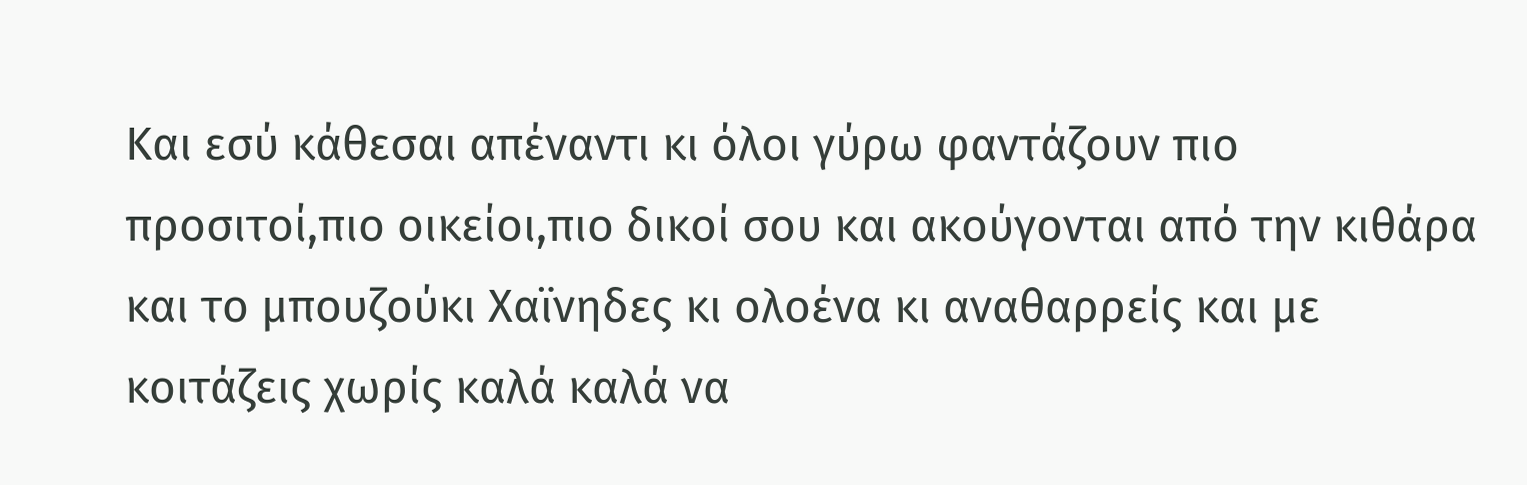Και εσύ κάθεσαι απέναντι κι όλοι γύρω φαντάζουν πιο προσιτοί,πιο οικείοι,πιο δικοί σου και ακούγονται από την κιθάρα και το μπουζούκι Χαϊνηδες κι ολοένα κι αναθαρρείς και με κοιτάζεις χωρίς καλά καλά να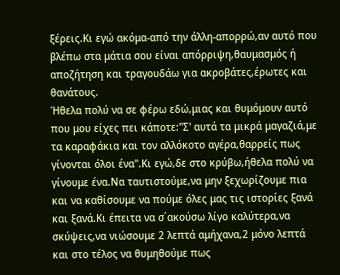ξέρεις.Κι εγώ ακόμα-από την άλλη-απορρώ,αν αυτό που βλέπω στα μάτια σου είναι απόρριψη,θαυμασμός ή αποζήτηση και τραγουδάω για ακροβάτες,έρωτες και θανάτους.
Ήθελα πολύ να σε φέρω εδώ,μιας και θυμόμουν αυτό που μου είχες πει κάποτε:"Σ' αυτά τα μικρά μαγαζιά,με τα καραφάκια και τον αλλόκοτο αγέρα,θαρρείς πως γίνονται όλοι ένα".Κι εγώ,δε στο κρύβω,ήθελα πολύ να γίνουμε ένα.Να ταυτιστούμε,να μην ξεχωρίζουμε πια και να καθίσουμε να πούμε όλες μας τις ιστορίες ξανά και ξανά.Κι έπειτα να σ΄ακούσω λίγο καλύτερα,να σκύψεις,να νιώσουμε 2 λεπτά αμήχανα,2 μόνο λεπτά και στο τέλος να θυμηθούμε πως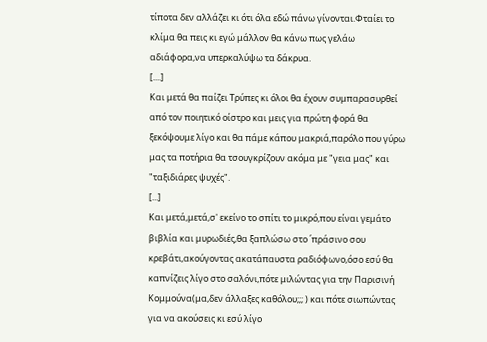τίποτα δεν αλλάζει κι ότι όλα εδώ πάνω γίνονται.Φταίει το κλίμα θα πεις κι εγώ μάλλον θα κάνω πως γελάω αδιάφορα,να υπερκαλύψω τα δάκρυα.
[....]
Και μετά θα παίζει Τρύπες κι όλοι θα έχουν συμπαρασυρθεί από τον ποιητικό οίστρο και μεις για πρώτη φορά θα ξεκόψουμε λίγο και θα πάμε κάπου μακριά,παρόλο που γύρω μας τα ποτήρια θα τσουγκρίζουν ακόμα με "γεια μας" και "ταξιδιάρες ψυχές".
[...]
Και μετά,μετά,σ' εκείνο το σπίτι το μικρό,που είναι γεμάτο βιβλία και μυρωδιές,θα ξαπλώσω στο ΄πράσινο σου κρεβάτι,ακούγοντας ακατάπαυστα ραδιόφωνο,όσο εσύ θα καπνίζεις λίγο στο σαλόνι,πότε μιλώντας για την Παρισινή Κομμούνα(μα,δεν άλλαξες καθόλου;;; ) και πότε σιωπώντας για να ακούσεις κι εσύ λίγο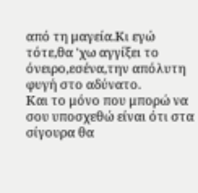από τη μαγεία.Κι εγώ τότε,θα 'χω αγγίξει το όνειρο,εσένα,την απόλυτη φυγή στο αδύνατο.
Και το μόνο που μπορώ να σου υποσχεθώ είναι ότι στα σίγουρα θα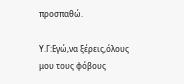προσπαθώ.

Υ.Γ:Εγώ,να ξέρεις,όλους μου τους φόβους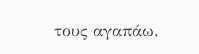τους αγαπάω.